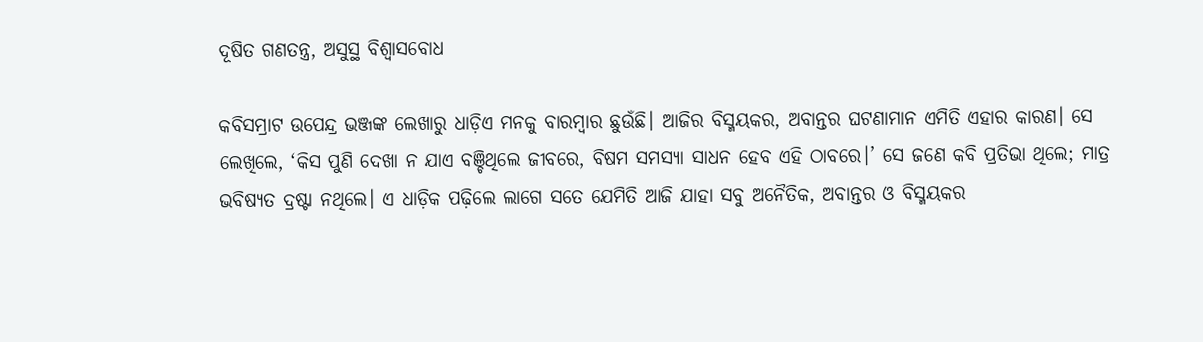ଦୂଷିତ ଗଣତନ୍ତ୍ର, ଅସୁସ୍ଥ ବିଶ୍ବାସବୋଧ

କବିସମ୍ରାଟ ଉପେନ୍ଦ୍ର ଭଞ୍ଜଙ୍କ ଲେଖାରୁ ଧାଡ଼ିଏ ମନକୁ ବାରମ୍ବାର ଛୁଉଁଛି। ଆଜିର ବିସ୍ମୟକର, ଅବାନ୍ତର ଘଟଣାମାନ ଏମିତି ଏହାର କାରଣ। ସେ ଲେଖିଲେ, ‘କିସ ପୁଣି ଦେଖା ନ ଯାଏ ବଞ୍ଚିଥିଲେ ଜୀବରେ, ବିଷମ ସମସ୍ୟା ସାଧନ ହେବ ଏହି ଠାବରେ।’ ସେ ଜଣେ କବି ପ୍ରତିଭା ଥିଲେ; ମାତ୍ର ଭବିଷ୍ୟତ ଦ୍ରଷ୍ଟା ନଥିଲେ। ଏ ଧାଡ଼ିକ ପଢ଼ିଲେ ଲାଗେ ସତେ ଯେମିତି ଆଜି ଯାହା ସବୁ ଅନୈତିକ, ଅବାନ୍ତର ଓ ବିସ୍ମୟକର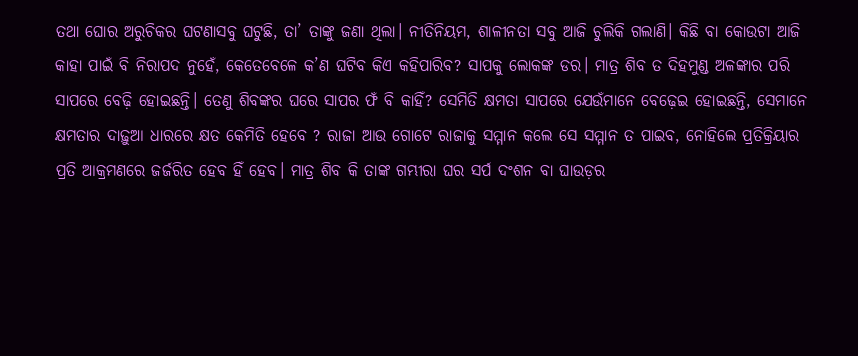ତଥା ଘୋର ଅରୁଚିକର ଘଟଣାସବୁ ଘଟୁଛି, ତା’ ତାଙ୍କୁ ଜଣା ଥିଲା। ନୀତିନିୟମ, ଶାଳୀନତା ସବୁ ଆଜି ଚୁଲିକି ଗଲାଣି। କିଛି ବା କୋଉଟା ଆଜି କାହା ପାଇଁ ବି ନିରାପଦ ନୁହେଁ, କେତେବେଳେ କ’ଣ ଘଟିବ କିଏ କହିପାରିବ? ସାପକୁ ଲୋକଙ୍କ ଡର। ମାତ୍ର ଶିବ ତ ଦିହମୁଣ୍ଡ ଅଳଙ୍କାର ପରି ସାପରେ ବେଢ଼ି ହୋଇଛନ୍ତି। ତେଣୁ ଶିବଙ୍କର ଘରେ ସାପର ଫଁ ବି କାହିଁ? ସେମିତି କ୍ଷମତା ସାପରେ ଯେଉଁମାନେ ବେଢ଼େଇ ହୋଇଛନ୍ତି, ସେମାନେ କ୍ଷମତାର ଦାଢ଼ୁଆ ଧାରରେ କ୍ଷତ କେମିତି ହେବେ ? ରାଜା ଆଉ ଗୋଟେ ରାଜାକୁ ସମ୍ମାନ କଲେ ସେ ସମ୍ମାନ ତ ପାଇବ, ନୋହିଲେ ପ୍ରତିକ୍ରିୟାର ପ୍ରତି ଆକ୍ରମଣରେ ଜର୍ଜରିତ ହେବ ହିଁ ହେବ। ମାତ୍ର ଶିବ କି ତାଙ୍କ ଗମ୍ଭୀରା ଘର ସର୍ପ ଦଂଶନ ବା ଘାଉଡ଼ର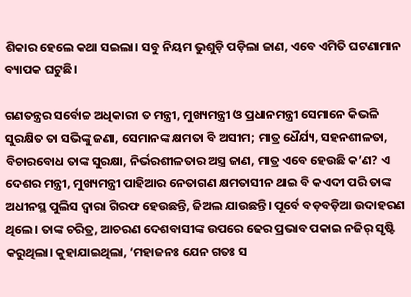ଶିକାର ହେଲେ କଥା ସଇଲା। ସବୁ ନିୟମ ଭୁଶୁଡ଼ି ପଡ଼ିଲା ଜାଣ, ଏବେ ଏମିତି ଘଟଣାମାନ ବ୍ୟାପକ ଘଟୁଛି।

ଗଣତନ୍ତ୍ରର ସର୍ବୋଚ୍ଚ ଅଧିକାରୀ ତ ମନ୍ତ୍ରୀ, ମୁଖ୍ୟମନ୍ତ୍ରୀ ଓ ପ୍ରଧାନମନ୍ତ୍ରୀ ସେମାନେ କିଭଳି ସୁରକ୍ଷିତ ତା ସଭିଙ୍କୁ ଜଣା, ସେମାନଙ୍କ କ୍ଷମତା ବି ଅସୀମ; ମାତ୍ର ଧୈର୍ଯ୍ୟ, ସହନଶୀଳତା, ବିଚାରବୋଧ ତାଙ୍କ ସୁରକ୍ଷା, ନିର୍ଭରଶୀଳତାର ଅସ୍ତ୍ର ଜାଣ, ମାତ୍ର ଏବେ ହେଉଛି କ’ଣ? ଏ ଦେଶର ମନ୍ତ୍ରୀ, ମୁଖ୍ୟମନ୍ତ୍ରୀ ପାହିଆର ନେତାଗଣ କ୍ଷମତାସୀନ ଥାଇ ବି କଏଦୀ ପରି ତାଙ୍କ ଅଧୀନସ୍ଥ ପୁଲିସ ଦ୍ବାରା ଗିରଫ ହେଉଛନ୍ତି, ଜିଅଲ ଯାଉଛନ୍ତି। ପୂର୍ବେ ବଡ଼ବଡ଼ିଆ ଉଦାହରଣ ଥିଲେ। ତାଙ୍କ ଚରିତ୍ର, ଆଚରଣ ଦେଶବାସୀଙ୍କ ଉପରେ ଢେର ପ୍ରଭାବ ପକାଇ ନଜିର୍‌ ସୃଷ୍ଟି କରୁଥିଲା। କୁହାଯାଇଥିଲା, ‘ମହାଜନଃ ଯେନ ଗତଃ ସ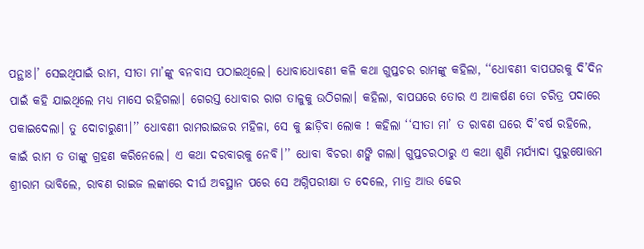ପନ୍ଥାଃ।’ ସେଇଥିପାଇଁ ରାମ, ସୀତା ମା’ଙ୍କୁ ବନବାସ ପଠାଇଥିଲେ। ଧୋବାଧୋବଣୀ କଳି କଥା ଗୁପ୍ତଚର ରାମଙ୍କୁ କହିଲା, ‘‘ଧୋବଣୀ ବାପଘରକୁ ଦି’ଦିନ ପାଇଁ କହି ଯାଇଥିଲେ ମଧ୍ୟ ମାସେ ରହିଗଲା। ଗେରସ୍ତ ଧୋବାର ରାଗ ତାଳୁକୁ ଉଠିଗଲା। କହିଲା, ବାପଘରେ ତୋର ଏ ଆକର୍ଷଣ ତୋ ଚରିତ୍ର ପଦାରେ ପକାଇଦେଲା। ତୁ ଦୋଚାରୁଣୀ।’’ ଧୋବଣୀ ରାମରାଇଜର ମହିଳା, ସେ କୁ ଛାଡ଼ିବା ଲୋକ ! କହିଲା ‘‘ସୀତା ମା’ ତ ରାବଣ ଘରେ ଦି’ବର୍ଷ ରହିଲେ, କାଇଁ ରାମ ତ ତାଙ୍କୁ ଗ୍ରହଣ କରିନେଲେ। ଏ କଥା ଦରବାରକୁ ନେବି।’’ ଧୋବା ବିଚରା ଶଙ୍କି ଗଲା। ଗୁପ୍ତଚରଠାରୁ ଏ କଥା ଶୁଣି ମର୍ଯ୍ୟାଦା ପୁରୁଷୋତ୍ତମ ଶ୍ରୀରାମ ଭାବିଲେ, ରାବଣ ରାଇଜ ଲଙ୍କାରେ ଦୀର୍ଘ ଅବସ୍ଥାନ ପରେ ସେ ଅଗ୍ନିପରୀକ୍ଷା ତ ଦେଲେ, ମାତ୍ର ଆଉ ଢେର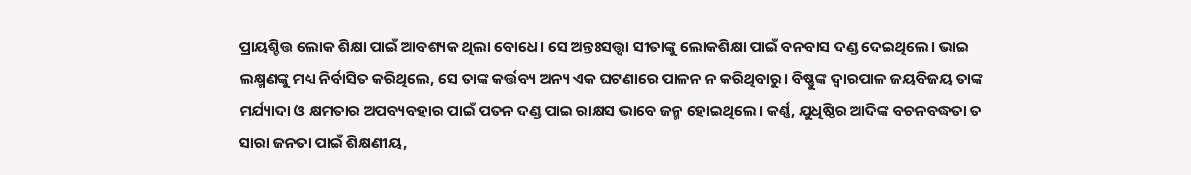ପ୍ରାୟଶ୍ଚିତ୍ତ ଲୋକ ଶିକ୍ଷା ପାଇଁ ଆବଶ୍ୟକ ଥିଲା ବୋଧେ। ସେ ଅନ୍ତଃସତ୍ତ୍ବା ସୀତାଙ୍କୁ ଲୋକଶିକ୍ଷା ପାଇଁ ବନବାସ ଦଣ୍ଡ ଦେଇଥିଲେ। ଭାଇ ଲକ୍ଷ୍ମଣଙ୍କୁ ମଧ୍ୟ ନିର୍ବାସିତ କରିଥିଲେ, ସେ ତାଙ୍କ କର୍ତ୍ତବ୍ୟ ଅନ୍ୟ ଏକ ଘଟଣାରେ ପାଳନ ନ କରିଥିବାରୁ। ବିଷ୍ଣୁଙ୍କ ଦ୍ବାରପାଳ ଜୟବିଜୟ ତାଙ୍କ ମର୍ଯ୍ୟାଦା ଓ କ୍ଷମତାର ଅପବ୍ୟବହାର ପାଇଁ ପତନ ଦଣ୍ଡ ପାଇ ରାକ୍ଷସ ଭାବେ ଜନ୍ମ ହୋଇଥିଲେ। କର୍ଣ୍ଣ, ଯୁଧିଷ୍ଠିର ଆଦିଙ୍କ ବଚନବଦ୍ଧତା ତ ସାରା ଜନତା ପାଇଁ ଶିକ୍ଷଣୀୟ,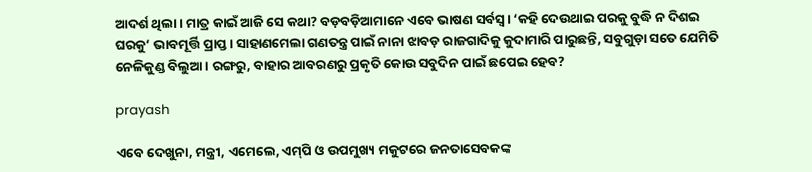ଆଦର୍ଶ ଥିଲା। ମାତ୍ର କାଇଁ ଆଜି ସେ କଥା? ବଡ଼ବଡ଼ିଆମାନେ ଏବେ ଭାଷଣ ସର୍ବସ୍ବ। ‘କହି ଦେଉଥାଇ ପରକୁ ବୁଦ୍ଧି ନ ଦିଶଇ ଘରକୁ’ ଭାବମୂର୍ତ୍ତି ପ୍ରାପ୍ତ। ସାହାଣମେଲା ଗଣତନ୍ତ୍ର ପାଇଁ ନାନା ଝାବଡ଼ ରାଜଗାଦିକୁ କୁଦାମାରି ପାରୁଛନ୍ତି, ସବୁଗୁଡ଼ା ସତେ ଯେମିତି ନେଳିକୁଣ୍ଡ ବିଲୁଆ। ରଙ୍ଗରୁ, ବାହାର ଆବରଣରୁ ପ୍ରକୃତି କୋଉ ସବୁଦିନ ପାଇଁ ଛପେଇ ହେବ?

prayash

ଏବେ ଦେଖୁନା, ମନ୍ତ୍ରୀ, ଏମେଲେ, ଏମ୍‌ପି ଓ ଉପମୁଖ୍ୟ ମକୁଟରେ ଜନତାସେବକଙ୍କ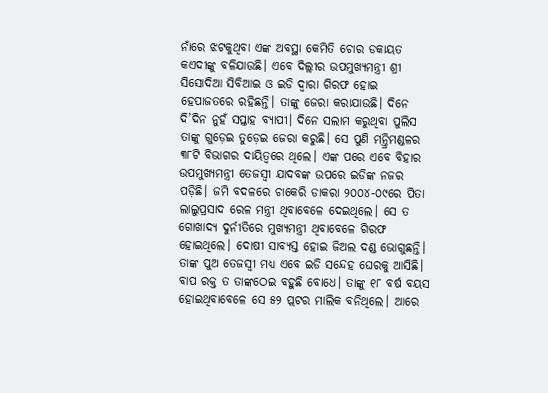ନାଁରେ ଝଟକୁଥିବା ଏଙ୍କ ଅବସ୍ଥା କେମିତି ଚୋର ଡକାୟତ କଏଦୀଙ୍କୁ ବଳିଯାଉଛି। ଏବେ ଦିଲ୍ଲୀର ଉପମୁଖ୍ୟମନ୍ତ୍ରୀ ଶ୍ରୀ ସିସୋଦିଆ ସିବିଆଇ ଓ ଇଡି ଦ୍ବାରା ଗିରଫ ହୋଇ ହେପାଜତରେ ରହିଛନ୍ତି। ତାଙ୍କୁ ଜେରା କରାଯାଉଛି। ଦିନେ ଦି’ଦିନ ନୁହଁ ସପ୍ତାହ ବ୍ୟାପୀ। ଦିନେ ସଲାମ କରୁଥିବା ପୁଲିସ ତାଙ୍କୁ ଗୁଡ଼େଇ ତୁଡ଼େଇ ଜେରା କରୁଛି। ସେ ପୁଣି ମନ୍ତ୍ରିମଣ୍ଡଳର ୩୮ଟି ବିଭାଗର ଦାୟିତ୍ବରେ ଥିଲେ। ଏଙ୍କ ପରେ ଏବେ ବିହାର ଉପମୁଖ୍ୟମନ୍ତ୍ରୀ ତେଜସ୍ବୀ ଯାଦବଙ୍କ ଉପରେ ଇଡିଙ୍କ ନଜର ପଡ଼ିଛି। ଜମି ବଦଳରେ ଚାକେରି ଡାକରା ୨୦୦୪-୦୯ରେ ପିତା ଲାଲୁପ୍ରସାଦ ରେଳ ମନ୍ତ୍ରୀ ଥିବାବେଳେ ଦେଇଥିଲେ। ସେ ତ ଗୋଖାଦ୍ୟ ଦୁର୍ନୀତିରେ ମୁଖ୍ୟମନ୍ତ୍ରୀ ଥିବାବେଳେ ଗିରଫ ହୋଇଥିଲେ। ଦୋଷୀ ସାବ୍ୟସ୍ତ ହୋଇ ଜିଅଲ ଦଣ୍ଡ ଭୋଗୁଛନ୍ତି। ତାଙ୍କ ପୁଅ ତେଜସ୍ବୀ ମଧ୍ୟ ଏବେ ଇଡି ସନ୍ଦେହ ଘେରକୁ ଆସିଛି। ବାପ ରକ୍ତ ତ ତାଙ୍କଠେଇ ବହୁଛି ବୋଧେ। ତାଙ୍କୁ ୧୮ ବର୍ଷ ବୟସ ହୋଇଥିବାବେଳେ ସେ ୫୨ ପ୍ଲଟର ମାଲିକ ବନିଥିଲେ। ଆରେ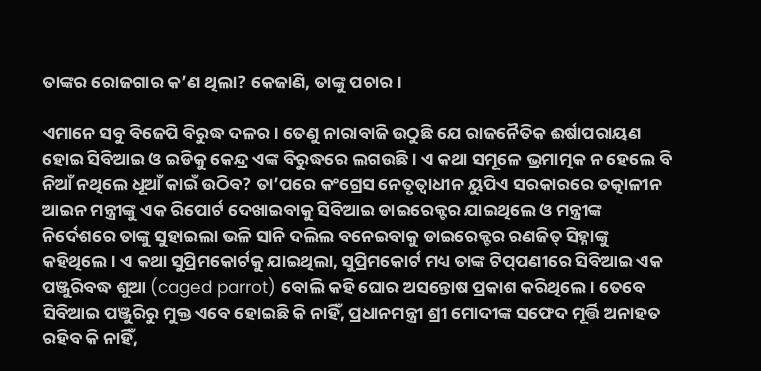ତାଙ୍କର ରୋଜଗାର କ’ଣ ଥିଲା? କେଜାଣି, ତାଙ୍କୁ ପଚାର।

ଏମାନେ ସବୁ ବିଜେପି ବିରୁଦ୍ଧ ଦଳର। ତେଣୁ ନାରାବାଜି ଉଠୁଛି ଯେ ରାଜନୈତିକ ଈର୍ଷାପରାୟଣ ହୋଇ ସିବିଆଇ ଓ ଇଡିକୁ କେନ୍ଦ୍ର ଏଙ୍କ ବିରୁଦ୍ଧରେ ଲଗଉଛି। ଏ କଥା ସମୂଳେ ଭ୍ରମାତ୍ମକ ନ ହେଲେ ବି ନିଆଁ ନଥିଲେ ଧୂଆଁ କାଇଁ ଉଠିବ? ତା’ପରେ କଂଗ୍ରେସ ନେତୃତ୍ବାଧୀନ ୟୁପିଏ ସରକାରରେ ତତ୍କାଳୀନ ଆଇନ ମନ୍ତ୍ରୀଙ୍କୁ ଏକ ରିପୋର୍ଟ ଦେଖାଇବାକୁ ସିବିଆଇ ଡାଇରେକ୍ଟର ଯାଇଥିଲେ ଓ ମନ୍ତ୍ରୀଙ୍କ ନିର୍ଦେଶରେ ତାଙ୍କୁ ସୁହାଇଲା ଭଳି ସାନି ଦଲିଲ ବନେଇବାକୁ ଡାଇରେକ୍ଟର ରଣଜିତ୍‌ ସିହ୍ନାଙ୍କୁ କହିଥିଲେ। ଏ କଥା ସୁପ୍ରିମକୋର୍ଟକୁ ଯାଇଥିଲା, ସୁପ୍ରିମକୋର୍ଟ ମଧ୍ୟ ତାଙ୍କ ଟିପ୍‌ପଣୀରେ ସିବିଆଇ ଏକ ପଞ୍ଜୁରିବଦ୍ଧ ଶୁଆ (caged parrot) ବୋଲି କହି ଘୋର ଅସନ୍ତୋଷ ପ୍ରକାଶ କରିଥିଲେ। ତେବେ ସିବିଆଇ ପଞ୍ଜୁରିରୁ ମୁକ୍ତ ଏବେ ହୋଇଛି କି ନାହିଁ, ପ୍ରଧାନମନ୍ତ୍ରୀ ଶ୍ରୀ ମୋଦୀଙ୍କ ସଫେଦ ମୂର୍ତ୍ତି ଅନାହତ ରହିବ କି ନାହିଁ,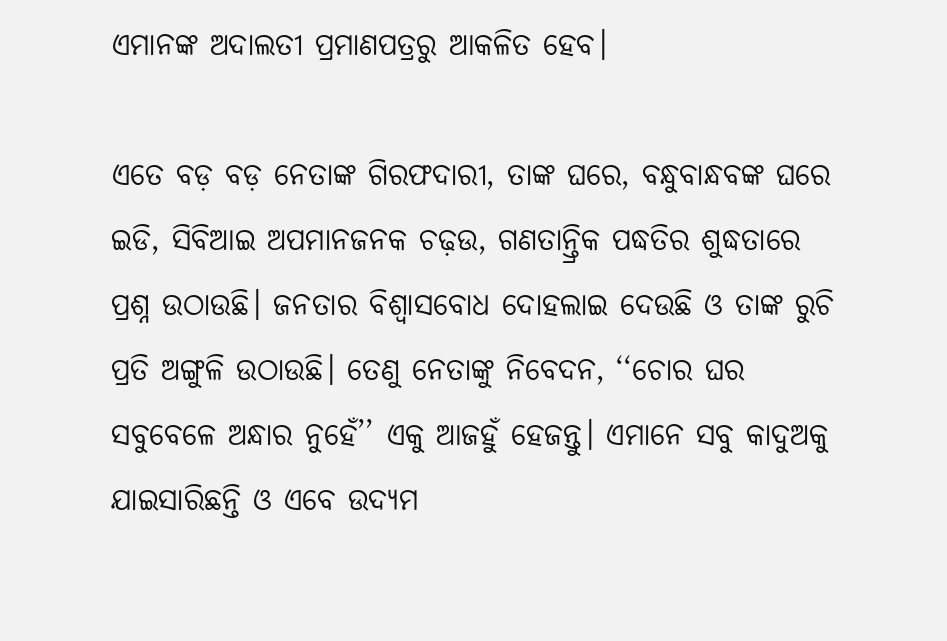ଏମାନଙ୍କ ଅଦାଲତୀ ପ୍ରମାଣପତ୍ରରୁ ଆକଳିତ ହେବ।

ଏତେ ବଡ଼ ବଡ଼ ନେତାଙ୍କ ଗିରଫଦାରୀ, ତାଙ୍କ ଘରେ, ବନ୍ଧୁବାନ୍ଧବଙ୍କ ଘରେ ଇଡି, ସିବିଆଇ ଅପମାନଜନକ ଚଢ଼ଉ, ଗଣତାନ୍ତ୍ରିକ ପଦ୍ଧତିର ଶୁଦ୍ଧତାରେ ପ୍ରଶ୍ନ ଉଠାଉଛି। ଜନତାର ବିଶ୍ବାସବୋଧ ଦୋହଲାଇ ଦେଉଛି ଓ ତାଙ୍କ ରୁଚି ପ୍ରତି ଅଙ୍ଗୁଳି ଉଠାଉଛି। ତେଣୁ ନେତାଙ୍କୁ ନିବେଦନ, ‘‘ଚୋର ଘର ସବୁବେଳେ ଅନ୍ଧାର ନୁହେଁ’’ ଏକୁ ଆଜହୁଁ ହେଜନ୍ତୁ। ଏମାନେ ସବୁ କାଦୁଅକୁ ଯାଇସାରିଛନ୍ତି ଓ ଏବେ ଉଦ୍ୟମ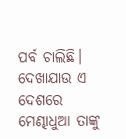ପର୍ବ ଚାଲିଛି। ଦେଖାଯାଉ ଏ ଦେଶରେ ମେଣ୍ଢାଧୁଆ ତାଙ୍କୁ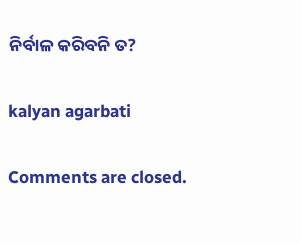ନିର୍ବାଳ କରିବନି ତ?

kalyan agarbati

Comments are closed.